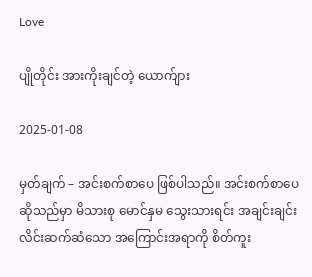Love

ပျိုတိုင်း အားကိုးချင်တဲ့ ယောက်ျား

2025-01-08

မှတ်ချက် – အင်းစက်စာပေ ဖြစ်ပါသည်။ အင်းစက်စာပေဆိုသည်မှာ မိသားစု မောင်နှမ သွေးသားရင်း အချင်းချင်း လိင်းဆက်ဆံသော အကြောင်းအရာကို စိတ်ကူး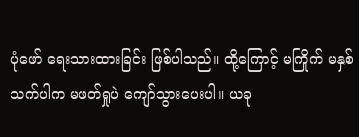ပုံဖော် ရေးသားထားခြင်း ဖြစ်ပါသည်။ ထို့ကြောင့် မကြိုက် မနှစ်သက်ပါက မဖတ်ရှုပဲ ကျော်သွားပေးပါ။ ယခု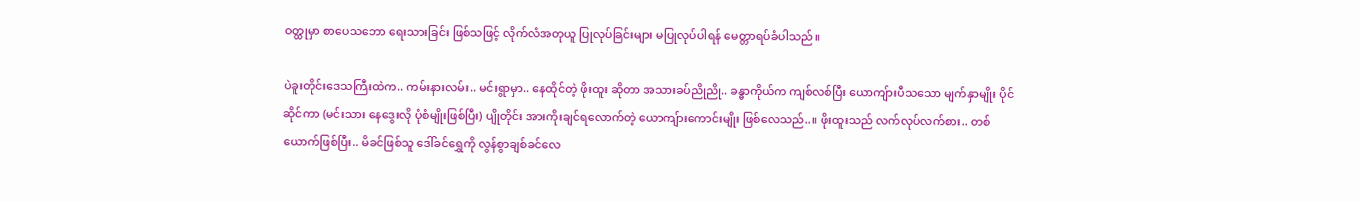ဝတ္ထုမှာ စာပေသဘော ရေးသားခြင်း ဖြစ်သဖြင့် လိုက်လံအတုယူ ပြုလုပ်ခြင်းများ မပြုလုပ်ပါရန် မေတ္တာရပ်ခံပါသည်။

ပဲခူးတိုင်းဒေသကြီးထဲက.. ကမ်းနားလမ်း.. မင်းရွာမှာ.. နေထိုင်တဲ့ ဖိုးထူး ဆိုတာ အသားခပ်ညိုညို.. ခန္ဓာကိုယ်က ကျစ်လစ်ပြီး ယောကျ်ားပီသသော မျက်နှာမျိုး ပိုင်ဆိုင်ကာ (မင်းသား နေဒွေးလို ပုံစံမျိုးဖြစ်ပြီး) ပျိုတိုင်း အားကိုးချင်ရလောက်တဲ့ ယောကျ်ားကောင်းမျိုး ဖြစ်လေသည်..။ ဖိုးထူးသည် လက်လုပ်လက်စား.. တစ်ယောက်ဖြစ်ပြီး.. မိခင်ဖြစ်သူ ဒေါ်ခင်ရွှေကို လွန်စွာချစ်ခင်လေ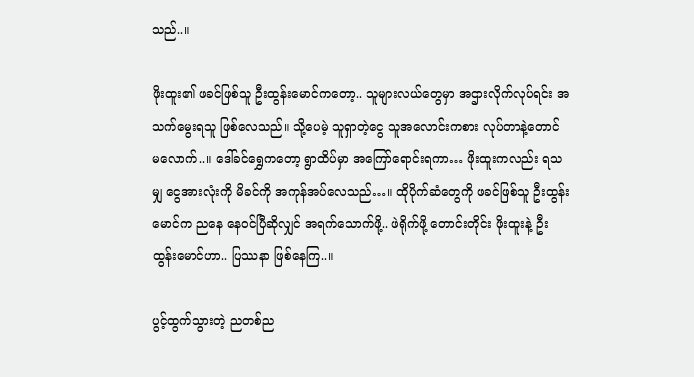သည်..။

ဖိုးထူး၏ ဖခင်ဖြစ်သူ ဦးထွန်းမောင်ကတော့.. သူများလယ်တွေမှာ အဌားလိုက်လုပ်ရင်း အသက်မွေးရသူ ဖြစ်လေသည်။ သို့ပေမဲ့ သူရှာတဲ့ငွေ သူအလောင်းကစား လုပ်တာနဲ့တောင် မလောက်..။ ဒေါ်ခင်ရွှေကတော့ ရွာထိပ်မှာ အကြော်ရောင်းရကာ… ဖိုးထူးကလည်း ရသမျှ ငွေအားလုံးကို မိခင်ကို အကုန်အပ်လေသည်…။ ထိုပိုက်ဆံတွေကို ဖခင်ဖြစ်သူ ဦးထွန်းမောင်က ညနေ နေဝင်ပြီဆိုလျှင် အရက်သောက်ဖို့.. ဖဲရိုက်ဖို့ တောင်းတိုင်း ဖိုးထူးနဲ့ ဦးထွန်းမောင်ဟာ.. ပြဿနာ ဖြစ်နေကြ..။

ပွင့်ထွက်သွားတဲ့ ညတစ်ည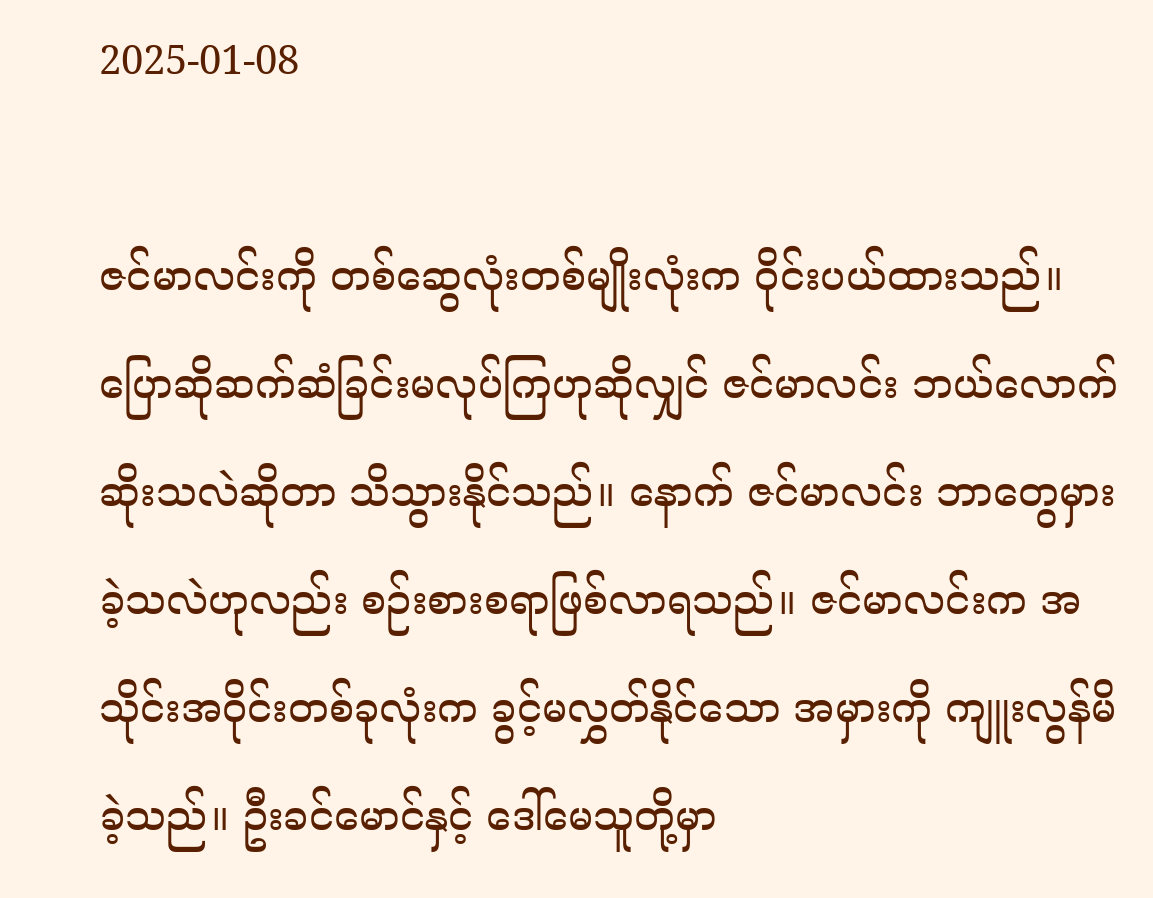2025-01-08

ဇင်မာလင်းကို တစ်ဆွေလုံးတစ်မျိုးလုံးက ဝိုင်းပယ်ထားသည်။ ပြောဆိုဆက်ဆံခြင်းမလုပ်ကြဟုဆိုလျှင် ဇင်မာလင်း ဘယ်လောက်ဆိုးသလဲဆိုတာ သိသွားနိုင်သည်။ နောက် ဇင်မာလင်း ဘာတွေမှားခဲ့သလဲဟုလည်း စဉ်းစားစရာဖြစ်လာရသည်။ ဇင်မာလင်းက အသိုင်းအဝိုင်းတစ်ခုလုံးက ခွင့်မလွှတ်နိုင်သော အမှားကို ကျူးလွန်မိခဲ့သည်။ ဦးခင်‌မောင်နှင့် ဒေါ်မေသူတို့မှာ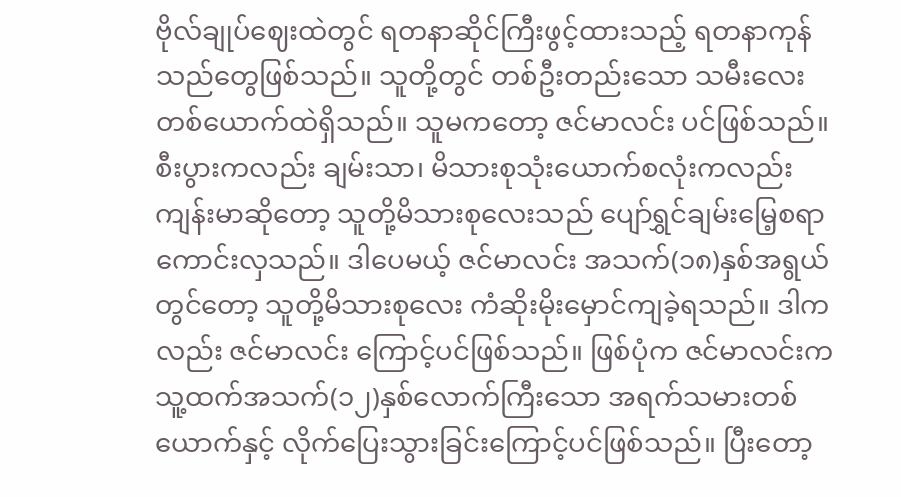ဗိုလ်ချုပ်ဈေးထဲတွင် ရတနာဆိုင်ကြီးဖွင့်ထားသည့် ရတနာကုန်သည်တွေဖြစ်သည်။ သူတို့တွင် တစ်ဦးတည်းသော သမီးလေး တစ်ယောက်ထဲရှိသည်။ သူမကတော့ ဇင်မာလင်း ပင်ဖြစ်သည်။ စီးပွားကလည်း ချမ်းသာ၊ မိသားစုသုံးယောက်စလုံးကလည်း ကျန်းမာဆိုတော့ သူတို့မိသားစုလေးသည် ပျော်ရွှင်ချမ်းမြေ့စရာကောင်းလှသည်။ ဒါပေမယ့် ဇင်မာလင်း အသက်(၁၈)နှစ်အရွယ်တွင်တော့ သူတို့မိသားစုလေး ကံဆိုးမိုးမှောင်ကျခဲ့ရသည်။ ဒါကလည်း ဇင်မာလင်း ကြောင့်ပင်ဖြစ်သည်။ ဖြစ်ပုံက ဇင်မာလင်းက သူ့ထက်အသက်(၁၂)နှစ်လောက်ကြီးသော အရက်သမားတစ်ယောက်နှင့် လိုက်ပြေးသွားခြင်းကြောင့်ပင်ဖြစ်သည်။ ပြီးတော့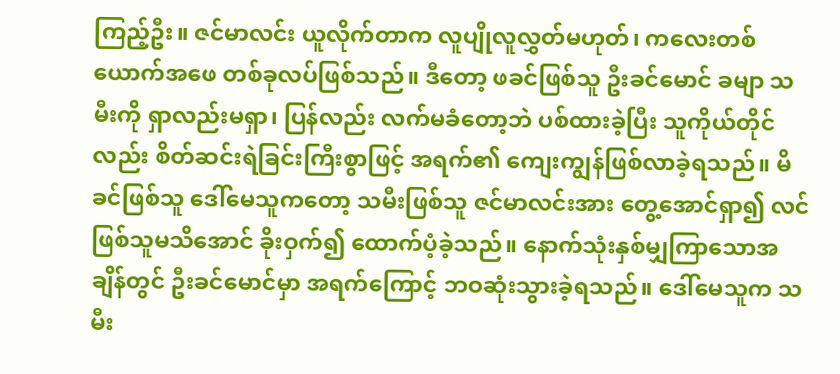ကြည့်ဦး။ ဇင်မာလင်း ယူလိုက်တာက လူပျိုလူလွှတ်မဟုတ်၊ ကလေးတစ်ယောက်အဖေ တစ်ခုလပ်ဖြစ်သည်။ ဒီတော့ ဖခင်ဖြစ်သူ ဦးခင်မောင် ခမျာ သမီးကို ရှာလည်းမရှာ၊ ပြန်လည်း လက်မခံတော့ဘဲ ပစ်ထားခဲ့ပြီး သူကိုယ်တိုင်လည်း စိတ်ဆင်းရဲခြင်းကြီးစွာဖြင့် အရက်၏ ကျေးကျွန်ဖြစ်လာခဲ့ရသည်။ မိခင်ဖြစ်သူ ဒေါ်မေသူကတော့ သမီးဖြစ်သူ ဇင်မာလင်းအား တွေ့အောင်ရှာ၍ လင်ဖြစ်သူမသိအောင် ခိုးဝှက်၍ ထောက်ပံ့ခဲ့သည်။ နောက်သုံးနှစ်မျှကြာသောအချိန်တွင် ဦးခင်မောင်မှာ အရက်ကြောင့် ဘဝဆုံးသွားခဲ့ရသည်။ ဒေါ်မေသူက သမီး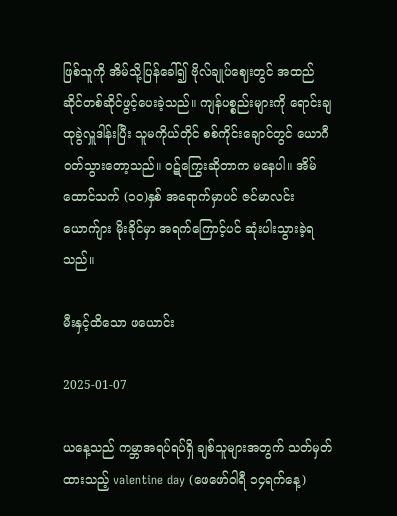ဖြစ်သူကို အိမ်သို့ပြန်ခေါ်၍ ဗိုလ်ချုပ်ဈေးတွင် အထည်ဆိုင်တစ်ဆိုင်ဖွင့်ပေးခဲ့သည်။ ကျန်ပစ္စည်းများကို ရောင်းချထုခွဲလှူဒါန်းပြီး သူမကိုယ်တိုင် စစ်ကိုင်းချောင်တွင် ယောဂီဝတ်သွားတော့သည်။ ဝဋ်ကြွေးဆိုတာက မနေပါ။ အိမ်ထောင်သက် (၁၀)နှစ် အရောက်မှာပင် ဇင်မာလင်းယောက်ျား မိုးခိုင်မှာ အရက်ကြောင့်ပင် ဆုံးပါးသွားခဲ့ရသည်။

မီးနှင့်ထိသော ဖယောင်း

2025-01-07

ယနေ့သည် ကမ္ဘာအရပ်ရပ်ရှိ ချစ်သူများအတွက် သတ်မှတ်ထားသည့် valentine day (ဖေဖော်ဝါရီ ၁၄ရက်နေ့)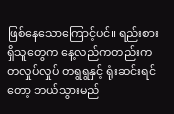ဖြစ်နေသောကြောင့်ပင်။ ရည်းစားရှိသူတွေက နေ့လည်ကတည်းက တလှုပ်လှုပ် တရွရွနှင့် ရုံးဆင်းရင်တော့ ဘယ်သွားမည်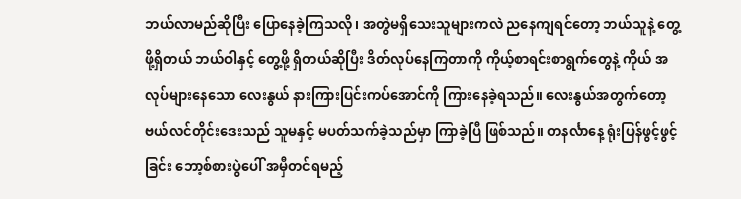ဘယ်လာမည်ဆိုပြီး ပြောနေခဲ့ကြသလို၊ အတွဲမရှိသေးသူများကလဲ ညနေကျရင်တော့ ဘယ်သူနဲ့ တွေ့ဖို့ရှိတယ် ဘယ်ဝါနှင့် တွေ့ဖို့ ရှိတယ်ဆိုပြီး ဒိတ်လုပ်နေကြတာကို ကိုယ့်စာရင်းစာရွက်တွေနဲ့ ကိုယ် အလုပ်များနေသော လေးနွယ် နားကြားပြင်းကပ်အောင်ကို ကြားနေခဲ့ရသည်။ လေးနွယ်အတွက်တော့ ဗယ်လင်တိုင်းဒေးသည် သူမနှင့် မပတ်သက်ခဲ့သည်မှာ ကြာခဲ့ပြီ ဖြစ်သည်။ တနင်္လာနေ့ ရုံးပြန်ဖွင့်ဖွင့်ခြင်း ဘော့စ်စားပွဲပေါ် အမှီတင်ရမည့်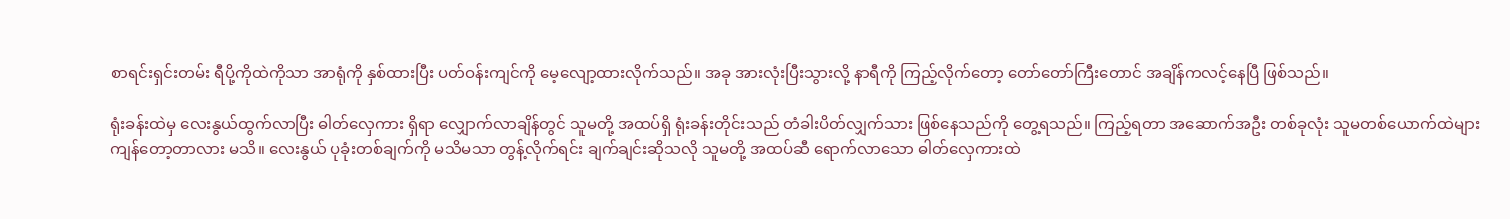စာရင်းရှင်းတမ်း ရီပို့ကိုထဲကိုသာ အာရုံကို နှစ်ထားပြီး ပတ်ဝန်းကျင်ကို မေ့လျော့ထားလိုက်သည်။ အခု အားလုံးပြီးသွားလို့ နာရီကို ကြည့်လိုက်တော့ တော်တော်ကြီးတောင် အချိန်ကလင့်နေပြီ ဖြစ်သည်။

ရုံးခန်းထဲမှ လေးနွယ်ထွက်လာပြီး ဓါတ်လှေကား ရှိရာ လျှောက်လာချိန်တွင် သူမတို့ အထပ်ရှိ ရုံးခန်းတိုင်းသည် တံခါးပိတ်လျှက်သား ဖြစ်နေသည်ကို တွေ့ရသည်။ ကြည့်ရတာ အဆောက်အဦး တစ်ခုလုံး သူမတစ်ယောက်ထဲများ ကျန်တော့တာလား မသိ။ လေးနွယ် ပုခုံးတစ်ချက်ကို မသိမသာ တွန့်လိုက်ရင်း ချက်ချင်းဆိုသလို သူမတို့ အထပ်ဆီ ရောက်လာသော ဓါတ်လှေကားထဲ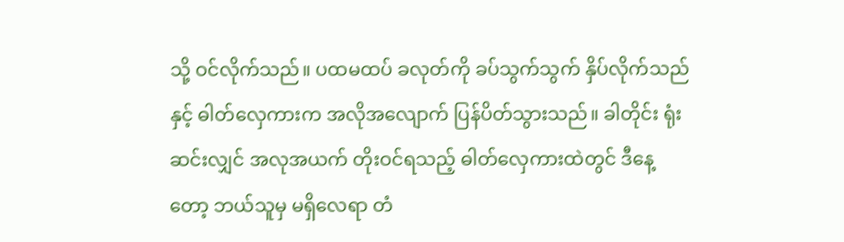သို့ ဝင်လိုက်သည်။ ပထမထပ် ခလုတ်ကို ခပ်သွက်သွက် နှိပ်လိုက်သည်နှင့် ဓါတ်လှေကားက အလိုအလျောက် ပြန်ပိတ်သွားသည်။ ခါတိုင်း ရုံးဆင်းလျှင် အလုအယက် တိုးဝင်ရသည့် ဓါတ်လှေကားထဲတွင် ဒီနေ့တော့ ဘယ်သူမှ မရှိလေရာ တံ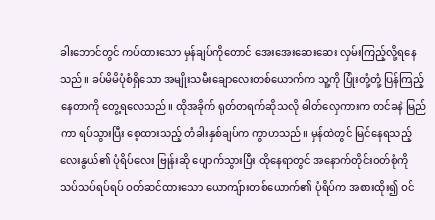ခါးဘောင်တွင် ကပ်ထားသော မှန်ချပ်ကိုတောင် အေးအေးဆေးဆေး လှမ်းကြည့်လို့ရနေသည်။ ခပ်မိမိပုံစံရှိသော အမျိုးသမီးချောလေးတစ်ယောက်က သူ့ကို ပြုံးတုံ့တုံ့ ပြန်ကြည့်နေတာကို တွေ့ရလေသည်။ ထိုအခိုက် ရုတ်တရက်ဆိုသလို ဓါတ်လှေကားက တင်ခနဲ မြည်ကာ ရပ်သွားပြီး စေ့ထားသည့် တံခါးနှစ်ချပ်က ကွာဟသည်။ မှန်ထဲတွင် မြင်နေရသည့် လေးနွယ်၏ ပုံရိပ်လေး ဗြုန်းဆို ပျောက်သွားပြီး ထိုနေရာတွင် အနောက်တိုင်းဝတ်စုံကို သပ်သပ်ရပ်ရပ် ဝတ်ဆင်ထားသော ယောကျ်ားတစ်ယောက်၏ ပုံရိပ်က အစားထိုး၍ ဝင်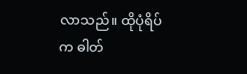လာသည်။ ထိုပုံရိပ်က ဓါတ်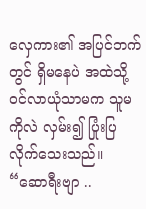လှေကား၏ အပြင်ဘက်တွင် ရှိမနေပဲ အထဲသို့ ဝင်လာယုံသာမက သူမကိုလဲ လှမ်း၍ ပြုံးပြလိုက်သေးသည်။ “ဆောရီးဗျာ ..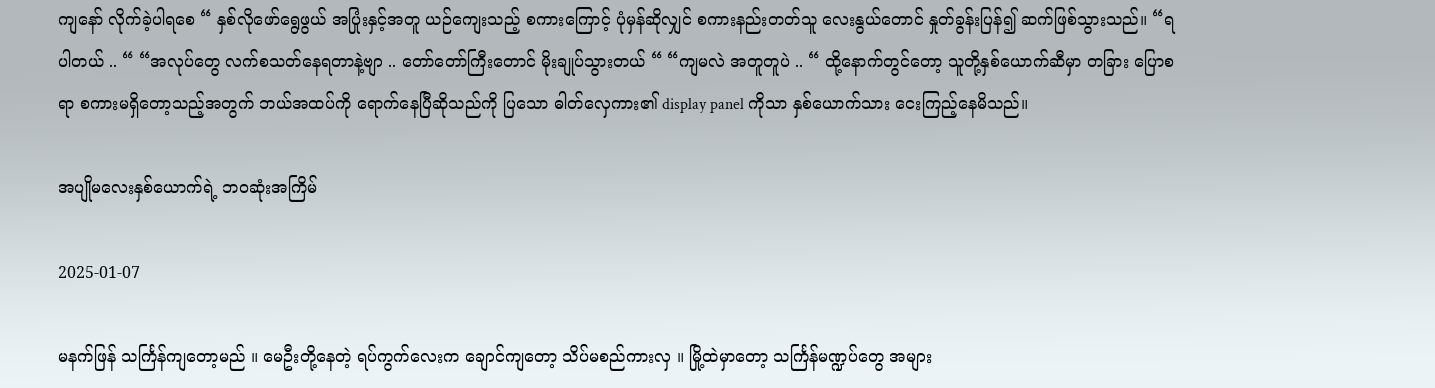ကျနော် လိုက်ခဲ့ပါရစေ “ နှစ်လိုဖော်ရွေဖွယ် အပြုံးနှင့်အတူ ယဉ်ကျေးသည့် စကားကြောင့် ပုံမှန်ဆိုလျှင် စကားနည်းတတ်သူ လေးနွယ်တောင် နှုတ်ခွန်းပြန်၍ ဆက်ဖြစ်သွားသည်။ “ရပါတယ် .. “ “အလုပ်တွေ လက်စသတ်နေရတာနဲ့ဗျာ .. တော်တော်ကြီးတောင် မိုးချုပ်သွားတယ် “ “ကျမလဲ အတူတူပဲ .. “ ထို့နောက်တွင်တော့ သူတို့နှစ်ယောက်ဆီမှာ တခြား ပြောစရာ စကားမရှိတော့သည့်အတွက် ဘယ်အထပ်ကို ရောက်နေပြီဆိုသည်ကို ပြသော ဓါတ်လှေကား၏ display panel ကိုသာ နှစ်ယောက်သား ငေးကြည့်နေမိသည်။

အပျိုမလေးနှစ်ယောက်ရဲ့ ဘဝဆုံးအကြိမ်

2025-01-07

မနက်ဖြန် သင်္ကြန်ကျတော့မည် ။ မေဦးတို့နေတဲ့ ရပ်ကွက်လေးက ချောင်ကျတော့ သိပ်မစည်ကားလှ ။ မြို့ထဲမှာတော့ သင်္ကြန်မဏ္ဍပ်တွေ အများ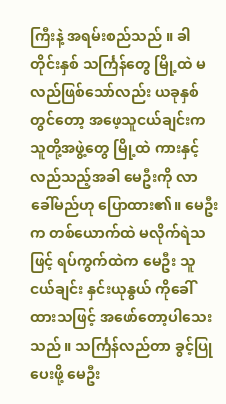ကြီးနဲ့ အရမ်းစည်သည် ။ ခါတိုင်းနှစ် သင်္ကြန်တွေ မြို့ထဲ မလည်ဖြစ်သော်လည်း ယခုနှစ်တွင်တော့ အဖေ့သူငယ်ချင်းက သူတို့အဖွဲ့တွေ မြို့ထဲ ကားနှင့်လည်သည့်အခါ မေဦးကို လာခေါ်မည်ဟု ပြောထား၏။ မေဦးက တစ်ယောက်ထဲ မလိုက်ရဲသဖြင့် ရပ်ကွက်ထဲက မေဦး သူငယ်ချင်း နှင်းယုနွယ် ကိုခေါ်ထားသဖြင့် အဖော်တော့ပါသေးသည် ။ သင်္ကြန်လည်တာ ခွင့်ပြုပေးဖို့ မေဦး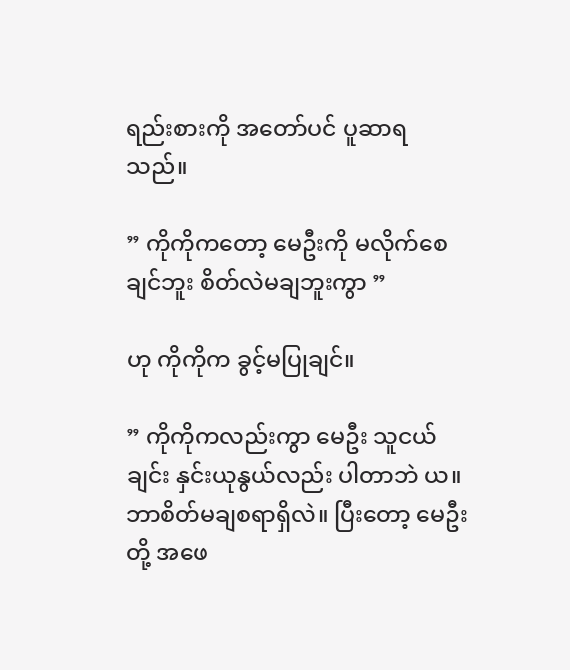ရည်းစားကို အတော်ပင် ပူဆာရသည်။

” ကိုကိုကတော့ မေဦးကို မလိုက်စေချင်ဘူး စိတ်လဲမချဘူးကွာ ”

ဟု ကိုကိုက ခွင့်မပြုချင်။

” ကိုကိုကလည်းကွာ မေဦး သူငယ်ချင်း နှင်းယုနွယ်လည်း ပါတာဘဲ ယ။ ဘာစိတ်မချစရာရှိလဲ။ ပြီးတော့ မေဦးတို့ အဖေ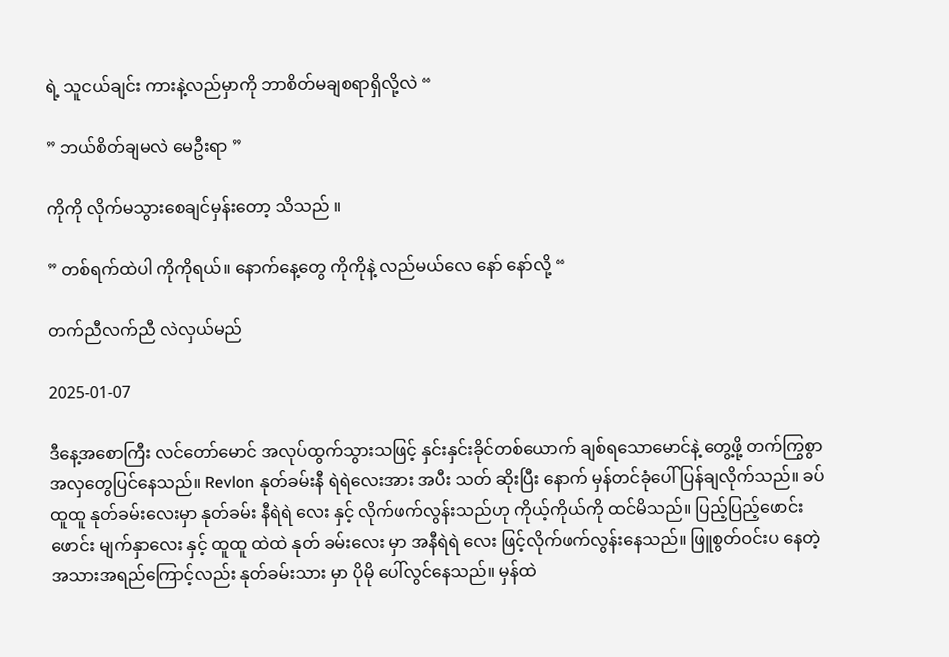ရဲ့ သူငယ်ချင်း ကားနဲ့လည်မှာကို ဘာစိတ်မချစရာရှိလို့လဲ “

” ဘယ်စိတ်ချမလဲ မေဦးရာ ”

ကိုကို လိုက်မသွားစေချင်မှန်းတော့ သိသည် ။

” တစ်ရက်ထဲပါ ကိုကိုရယ်။ နောက်နေ့တွေ ကိုကိုနဲ့ လည်မယ်လေ နော် နော်လို့ “

တက်ညီလက်ညီ လဲလှယ်မည်

2025-01-07

ဒီနေ့အစောကြီး လင်တော်မောင် အလုပ်ထွက်သွားသဖြင့် နှင်းနှင်းခိုင်တစ်ယောက် ချစ်ရသောမောင်နဲ့ တွေ့ဖို့ တက်ကြွစွာ အလှတွေပြင်နေသည်။ Revlon နုတ်ခမ်းနီ ရဲရဲလေးအား အပီး သတ် ဆိုးပြီး နောက် မှန်တင်ခုံပေါ် ပြန်ချလိုက်သည်။ ခပ်ထူထူ နုတ်ခမ်းလေးမှာ နုတ်ခမ်း နီရဲရဲ လေး နှင့် လိုက်ဖက်လွန်းသည်ဟု ကိုယ့်ကိုယ်ကို ထင်မိသည်။ ပြည့်ပြည့်ဖောင်းဖောင်း မျက်နှာလေး နှင့် ထူထူ ထဲထဲ နုတ် ခမ်းလေး မှာ အနီရဲရဲ လေး ဖြင့်လိုက်ဖက်လွန်းနေသည်။ ဖြူစွတ်ဝင်းပ နေတဲ့ အသားအရည်ကြောင့်လည်း နုတ်ခမ်းသား မှာ ပိုမို ပေါ်လွင်နေသည်။ မှန်ထဲ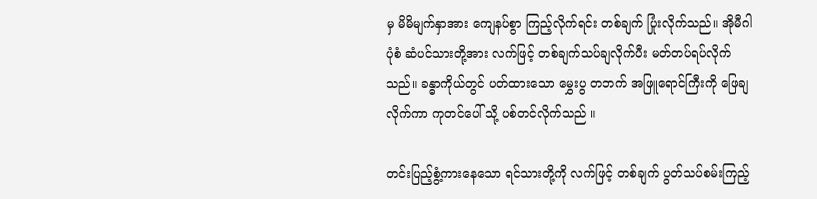မှ မိမိမျက်နှာအား ကျေနပ်စွာ ကြည့်လိုက်ရင်း တစ်ချက် ပြုံးလိုက်သည်။ အိုမီဂါ ပုံစံ ဆံပင်သားတို့အား လက်ဖြင့် တစ်ချက်သပ်ချလိုက်ပီး မတ်တပ်ရပ်လိုက်သည်။ ခန္ဓာကိုယ်တွင် ပတ်ထားသော မွှေးပွ တဘက် အဖြူရောင်ကြီးကို ဖြေချလိုက်ကာ ကုတင်ပေါ် သို့ ပစ်တင်လိုက်သည် ။

တင်းပြည့်စွံ့ကားနေသော ရင်သားတို့ကို လက်ဖြင့် တစ်ချက် ပွတ်သပ်စမ်းကြည့်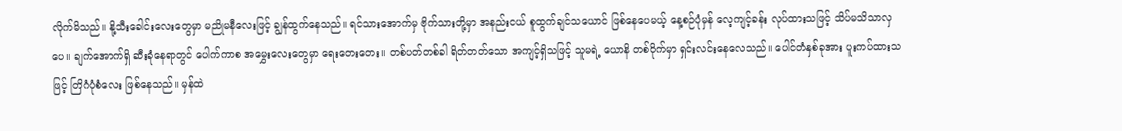လိုက်မိသည်။ နို့သီးခေါင်းလေးတွေမှာ မညိုမနီလေးဖြင့် ချွန်ထွက်နေသည်။ ရင်သားအောက်မှ ဗိုက်သားတို့မှာ အနည်းငယ် စူထွက်ချင်သယောင် ဖြစ်နေပေမယ့် နေ့စဉ်ပုံမှန် လေ့ကျင့်ခန်း လုပ်ထားသဖြင့် သိပ်မသိသာလှပေ။ ချက်အောက်ရှိ ဆီးခုံနေရာတွင် ပေါက်ကာစ အမွှေးလေးတွေမှာ ရေးတေးတေး။ တစ်ပတ်တစ်ခါ ရိတ်တတ်သော အကျင့်ရှိသဖြင့် သူမရဲ့ ယောနိ တစ်ဝိုက်မှာ ရှင်းလင်းနေလေသည်။ ပေါင်တံနှစ်ခုအား ပူးကပ်ထားသဖြင့် တြိဂံပုံစံလေး ဖြစ်နေသည်။ မှန်ထဲ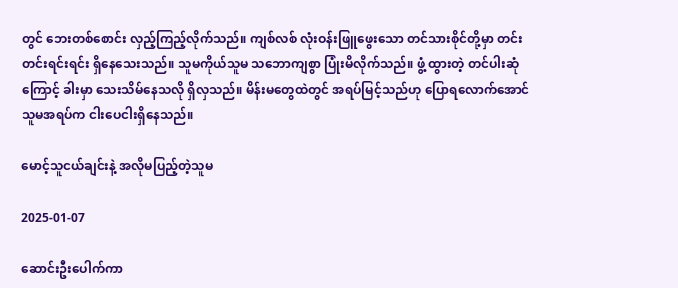တွင် ဘေးတစ်စောင်း လှည့်ကြည့်လိုက်သည်။ ကျစ်လစ် လုံးဝန်းဖြူဖွေးသော တင်သားစိုင်တို့မှာ တင်းတင်းရင်းရင်း ရှိနေသေးသည်။ သူမကိုယ်သူမ သဘောကျစွာ ပြုံးမိလိုက်သည်။ ဖွံ့ ထွားတဲ့ တင်ပါးဆုံကြောင့် ခါးမှာ သေးသိမ်နေသလို ရှိလှသည်။ မိန်းမတွေထဲတွင် အရပ်မြင့်သည်ဟု ပြောရလောက်အောင် သူမအရပ်က ငါးပေငါးရှိနေသည်။

မောင့်သူငယ်ချင်းနဲ့ အလိုမပြည့်တဲ့သူမ

2025-01-07

ဆောင်းဦးပေါက်ကာ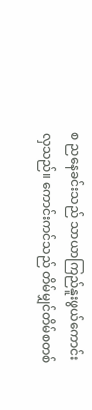စ ညနေခင်းသည် သာယာကြည်နူးဖွယ်ကောင်းလှသည်။ ကောင်းကင်သည် တိမ်မျှင်တိမ်စတစ်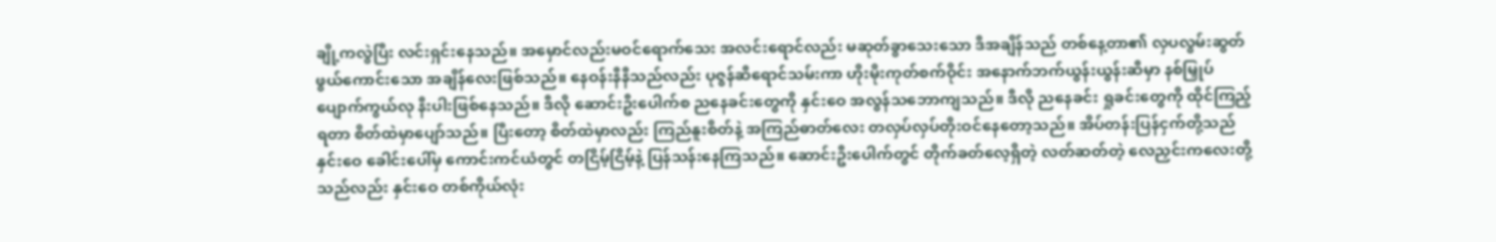ချို့ကလွဲပြီး လင်းရှင်းနေသည်။ အမှောင်လည်းမဝင်ရောက်သေး အလင်းရောင်လည်း မဆုတ်ခွာသေးသော ဒီအချိန်သည် တစ်နေ့တာ၏ လှပလွမ်းဆွတ်ဖွယ်ကောင်းသော အချိန်လေးဖြစ်သည်။ နေဝန်းနီနီသည်လည်း ပုဇွန်ဆီရောင်သမ်းကာ ဟိုးမိုးကုတ်စက်ဝိုင်း အနောက်ဘက်ယွန်းယွန်းဆီမှာ နစ်မြှုပ်ပျောက်ကွယ်လု နီးပါးဖြစ်နေသည်။ ဒီလို ဆောင်းဦးပေါက်စ ညနေခင်းတွေကို နှင်း‌‌ဝေ အလွန်သဘောကျသည်။ ဒီလို ညနေခင်း ရှုခင်းတွေကို ထိုင်ကြည့်ရတာ စိတ်ထဲမှာပျော်သည်။ ပြီးတော့ စိတ်ထဲမှာလည်း ကြည်နူးစိတ်နဲ့ အကြည်ဓာတ်လေး တလှပ်လှပ်တိုးဝင်နေတော့သည်။ အိပ်တန်းပြန်ငှက်တို့သည် နှင်းဝေ ခေါင်းပေါ်မှ ကောင်းကင်ယံတွင် တငြိမ့်ငြိမ့်နဲ့ ပြန်သန်းနေကြသည်။ ဆောင်းဦးပေါက်တွင် တိုက်ခတ်လေ့ရှိတဲ့ လတ်ဆတ်တဲ့ လေညှင်းကလေးတို့သည်လည်း နှင်းဝေ တစ်ကိုယ်လုံး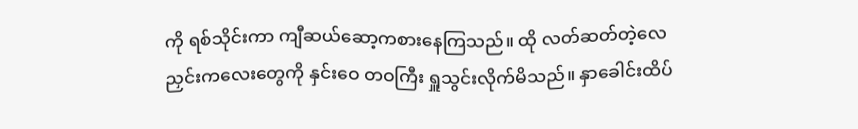ကို ရစ်သိုင်းကာ ကျီဆယ်ဆော့ကစားနေကြသည်။ ထို လတ်ဆတ်တဲ့လေညှင်းကလေးတွေကို နှင်းဝေ တဝကြီး ရှူသွင်းလိုက်မိသည်။ နှာခေါင်းထိပ်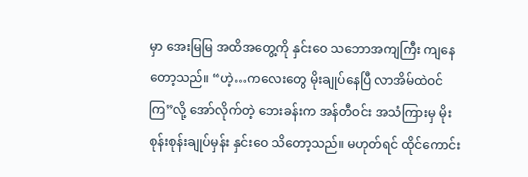မှာ အေးမြမြ အထိအတွေ့ကို နှင်းဝေ သဘောအကျကြီး ကျနေတော့သည်။ “ဟဲ့…ကလေးတွေ မိုးချုပ်နေပြီ လာအိမ်ထဲဝင်ကြ”လို့ အော်လိုက်တဲ့ ဘေးခန်းက အန်တီဝင်း အသံကြားမှ မိုးစုန်းစုန်းချုပ်မှန်း နှင်းဝေ သိတော့သည်။ မဟုတ်ရင် ထိုင်ကောင်း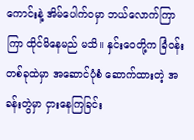ကောင်းနဲ့ အိမ်ပေါက်ဝမှာ ဘယ်လောက်ကြာကြာ ထိုင်မိနေမည် မသိ။ နှင်းဝေတို့က ခြံဝန်းတစ်ခုထဲမှာ အဆောင်ပုံစံ ဆောက်ထားတဲ့ အခန်းတွဲမှာ ငှားနေကြခြင်း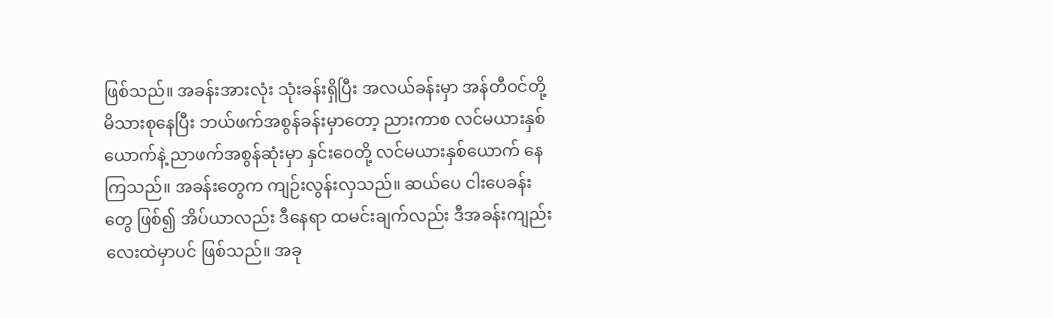ဖြစ်သည်။ အခန်းအားလုံး သုံးခန်းရှိပြီး အလယ်ခန်းမှာ အန်တီဝင်တို့ မိသားစုနေပြီး ဘယ်ဖက်အစွန်ခန်းမှာတော့ ညားကာစ လင်မယားနှစ်ယောက်နဲ့ ညာဖက်အစွန်ဆုံးမှာ နှင်းဝေတို့ လင်မယားနှစ်ယောက် နေကြသည်။ အခန်းတွေက ကျဉ်းလွန်းလှသည်။ ဆယ်ပေ ငါးပေခန်းတွေ ဖြစ်၍ အိပ်ယာလည်း ဒီနေရာ ထမင်းချက်လည်း ဒီအခန်းကျည်းလေးထဲမှာပင် ဖြစ်သည်။ အခု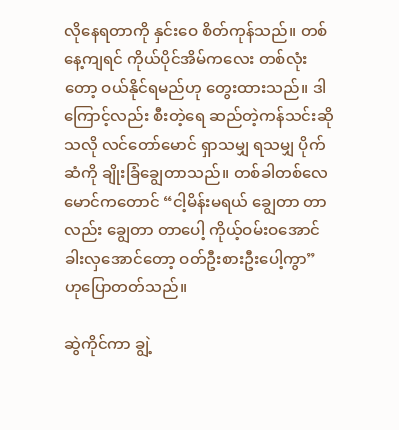လိုနေရတာကို နှင်းဝေ စိတ်ကုန်သည်။ တစ်နေ့ကျရင် ကိုယ်ပိုင်အိမ်ကလေး တစ်လုံးတော့ ဝယ်နိုင်ရမည်ဟု တွေးထားသည်။ ဒါကြောင့်လည်း စီးတဲ့ရေ ဆည်တဲ့ကန်သင်းဆိုသလို လင်တော်မောင် ရှာသမျှ ရသမျှ ပိုက်ဆံကို ချိုးခြံချွေတာသည်။ တစ်ခါတစ်လေ မောင်ကတောင် “ငါ့မိန်းမရယ် ချွေတာ တာလည်း ချွေတာ တာပေါ့ ကိုယ့်ဝမ်းဝအောင် ခါးလှအောင်တော့ ဝတ်ဦးစားဦးပေါ့ကွာ” ဟုပြောတတ်သည်။

ဆွဲကိုင်ကာ ချွဲ့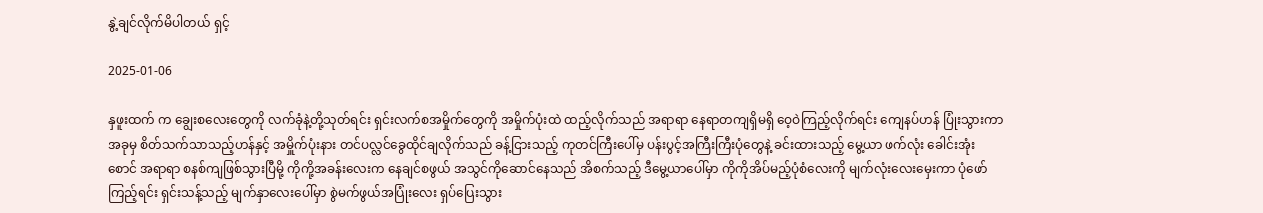နွဲ့ချင်လိုက်မိပါတယ် ရှင့်

2025-01-06

နှဖူးထက် က ချွေးစလေးတွေကို လက်ခုံနဲ့တို့သုတ်ရင်း ရှင်းလက်စအမှိုက်တွေကို အမှိုက်ပုံးထဲ ထည့်လိုက်သည် အရာရာ နေရာတကျရှိမရှိ ဝေ့ဝဲကြည့်လိုက်ရင်း ကျေနပ်ဟန် ပြုံးသွားကာ အခုမှ စိတ်သက်သာသည့်ဟန်နှင့် အမှိူက်ပုံးနား တင်ပလ္လင်ခွေထိုင်ချလိုက်သည် ခန့်ငြားသည့် ကုတင်ကြီးပေါ်မှ ပန်းပွင့်အကြီးကြီးပုံတွေနဲ့ ခင်းထားသည့် မွေ့ယာ ဖက်လုံး ခေါင်းအုံး စောင် အရာရာ စနစ်ကျဖြစ်သွားပြီမို့ ကိုကို့အခန်းလေးက နေချင်စဖွယ် အသွင်ကိုဆောင်နေသည် အိစက်သည့် ဒီမွေ့ယာပေါ်မှာ ကိုကိုအိပ်မည့်ပုံစံလေးကို မျက်လုံးလေးမှေးကာ ပုံဖော်ကြည့်ရင်း ရှင်းသန့်သည့် မျက်နှာလေးပေါ်မှာ စွဲမက်ဖွယ်အပြုံးလေး ရှပ်ပြေးသွား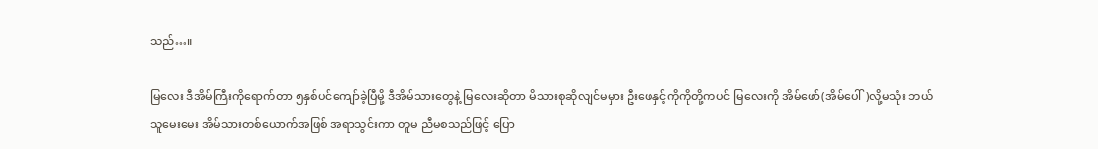သည်…။

မြလေး ဒီအိမ်ကြီးကိုရောက်တာ ၅နှစ်ပင်ကျော်ခဲ့ပြီမို့ ဒီအိမ်သားတွေနဲ့ မြလေးဆိုတာ မိသားစုဆိုလျင်မမှား ဦးဖေနှင့်ကိုကိုတို့ကပင် မြလေးကို အိမ်ဖော်(အိမ်ပေါ်)လို့မသုံး ဘယ်သူမေးမေး အိမ်သားတစ်ယောက်အဖြစ် အရာသွင်းကာ တူမ ညီမစသည်ဖြင့် ပြော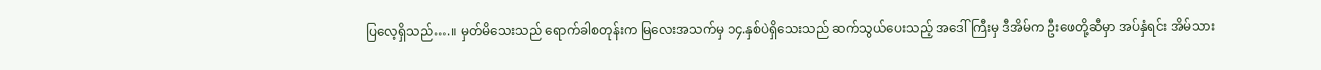ပြလေ့ရှိသည်….။ မှတ်မိသေးသည် ရောက်ခါစတုန်းက မြလေးအသက်မှ ၁၄.နှစ်ပဲရှိသေးသည် ဆက်သွယ်ပေးသည့် အဒေါ်ကြီးမှ ဒီအိမ်က ဦးဖေတို့ဆီမှာ အပ်နှံရင်း အိမ်သား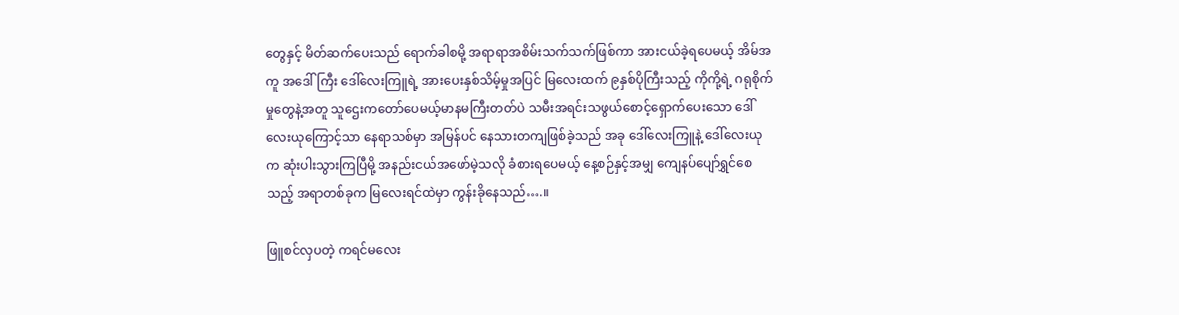တွေနှင့် မိတ်ဆက်ပေးသည် ရောက်ခါစမို့ အရာရာအစိမ်းသက်သက်ဖြစ်ကာ အားငယ်ခဲ့ရပေမယ့် အိမ်အကူ အဒေါ်ကြီး ဒေါ်လေးကြူရဲ့ အားပေးနှစ်သိမ့်မှုအပြင် မြလေးထက် ၉နှစ်ပိုကြီးသည့် ကိုကို့ရဲ့ ဂရုစိုက်မှုတွေနဲ့အတူ သူဌေးကတော်ပေမယ့်မာနမကြီးတတ်ပဲ သမီးအရင်းသဖွယ်စောင့်ရှောက်ပေးသော ဒေါ်လေးယုကြောင့်သာ နေရာသစ်မှာ အမြန်ပင် နေသားတကျဖြစ်ခဲ့သည် အခု ဒေါ်လေးကြူနဲ့ ဒေါ်လေးယုက ဆုံးပါးသွားကြပြီမို့ အနည်းငယ်အဖော်မဲ့သလို ခံစားရပေမယ့် နေ့စဉ်နှင့်အမျှ ကျေနပ်ပျော်ရွှင်စေသည့် အရာတစ်ခုက မြလေးရင်ထဲမှာ ကွန်းခိုနေသည်….။

ဖြူစင်လှပတဲ့ ကရင်မလေး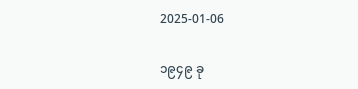2025-01-06

၁၉၄၉ ခု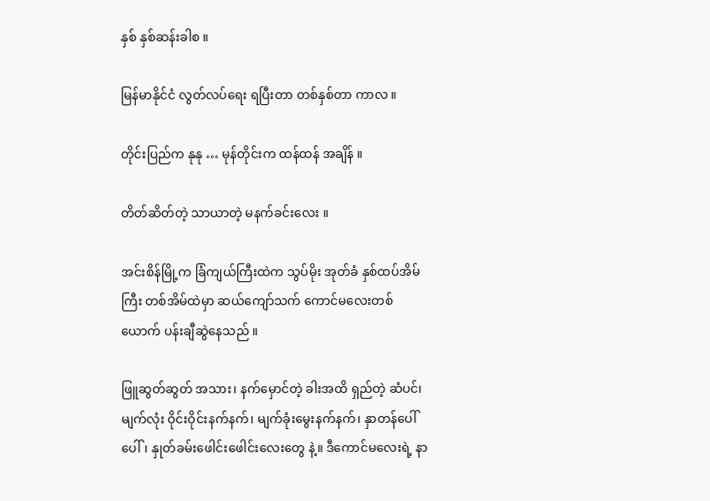နှစ် နှစ်ဆန်းခါစ ။

မြန်မာနိုင်ငံ လွတ်လပ်ရေး ရပြီးတာ တစ်နှစ်တာ ကာလ ။

တိုင်းပြည်က နုနု … မုန်တိုင်းက ထန်ထန် အချိန် ။

တိတ်ဆိတ်တဲ့ သာယာတဲ့ မနက်ခင်းလေး ။

အင်းစိန်မြို့က ခြံကျယ်ကြီးထဲက သွပ်မိုး အုတ်ခံ နှစ်ထပ်အိမ်ကြီး တစ်အိမ်ထဲမှာ ဆယ်ကျော်သက် ကောင်မလေးတစ်ယောက် ပန်းချီဆွဲနေသည် ။

ဖြူဆွတ်ဆွတ် အသား၊ နက်မှောင်တဲ့ ခါးအထိ ရှည်တဲ့ ဆံပင်၊ မျက်လုံး ဝိုင်းဝိုင်းနက်နက်၊ မျက်ခုံးမွေးနက်နက်၊ နှာတန်ပေါ်ပေါ်၊ နှုတ်ခမ်းဖေါင်းဖေါင်းလေးတွေ နဲ့။ ဒီကောင်မလေးရဲ့ နာ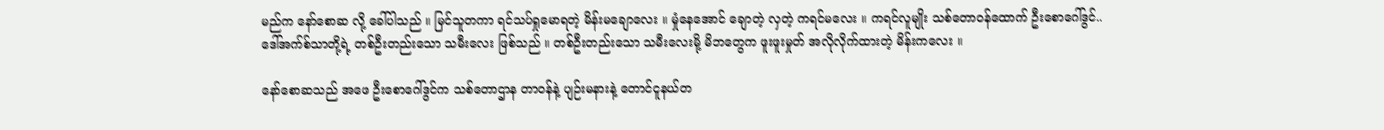မည်က နော်စောဆ လို့ ခေါ်ပါသည် ။ မြင်သူတကာ ရင်သပ်ရှုမောရတဲ့ မိန်းမချောလေး ။ မှုံနေအောင် ချောတဲ့ လှတဲ့ ကရင်မလေး ။ ကရင်လူမျိုး သစ်တောဝန်ထောက် ဦးစောဂေါ်ဒွင်.. ဒေါ်အက်စ်သာတို့ရဲ့ တစ်ဦးတည်းသော သမီးလေး ဖြစ်သည် ။ တစ်ဦးတည်းသော သမီးလေးမို့ မိဘတွေက ဖူးဖူးမှုတ် အလိုလိုက်ထားတဲ့ မိန်းကလေး ။

နော်စောဆသည် အဖေ ဦးစောဂေါ်ဒွင်က သစ်တောဌာန တာဝန်နဲ့ ပျဉ်းမနားနဲ့ တောင်ငူနယ်တ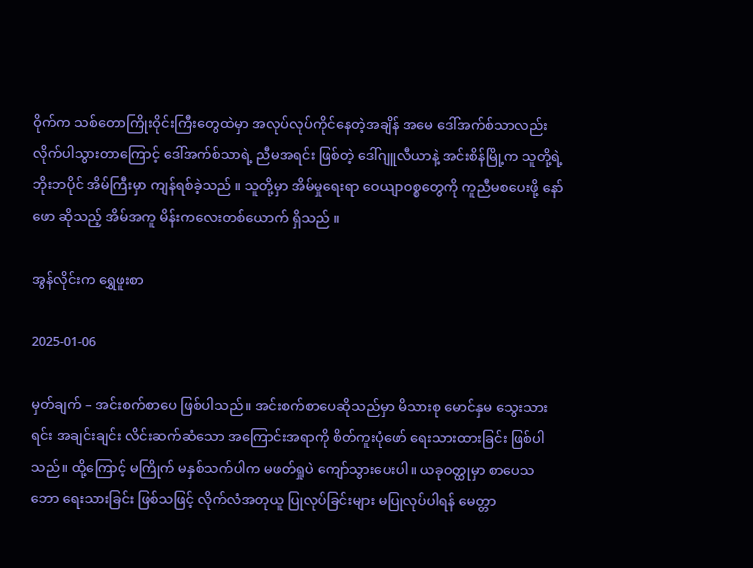ဝိုက်က သစ်တောကြိုးဝိုင်းကြီးတွေထဲမှာ အလုပ်လုပ်ကိုင်နေတဲ့အချိန် အမေ ဒေါ်အက်စ်သာလည်း လိုက်ပါသွားတာကြောင့် ဒေါ်အက်စ်သာရဲ့ ညီမအရင်း ဖြစ်တဲ့ ဒေါ်ဂျူလီယာနဲ့ အင်းစိန်မြို့က သူတို့ရဲ့ ဘိုးဘပိုင် အိမ်ကြီးမှာ ကျန်ရစ်ခဲ့သည် ။ သူတို့မှာ အိမ်မှုရေးရာ ဝေယျာဝစ္စတွေကို ကူညီမစပေးဖို့ နော်ဖော ဆိုသည့် အိမ်အကူ မိန်းကလေးတစ်ယောက် ရှိသည် ။

အွန်လိုင်းက ရွှေဖူးစာ

2025-01-06

မှတ်ချက် – အင်းစက်စာပေ ဖြစ်ပါသည်။ အင်းစက်စာပေဆိုသည်မှာ မိသားစု မောင်နှမ သွေးသားရင်း အချင်းချင်း လိင်းဆက်ဆံသော အကြောင်းအရာကို စိတ်ကူးပုံဖော် ရေးသားထားခြင်း ဖြစ်ပါသည်။ ထို့ကြောင့် မကြိုက် မနှစ်သက်ပါက မဖတ်ရှုပဲ ကျော်သွားပေးပါ။ ယခုဝတ္ထုမှာ စာပေသဘော ရေးသားခြင်း ဖြစ်သဖြင့် လိုက်လံအတုယူ ပြုလုပ်ခြင်းများ မပြုလုပ်ပါရန် မေတ္တာ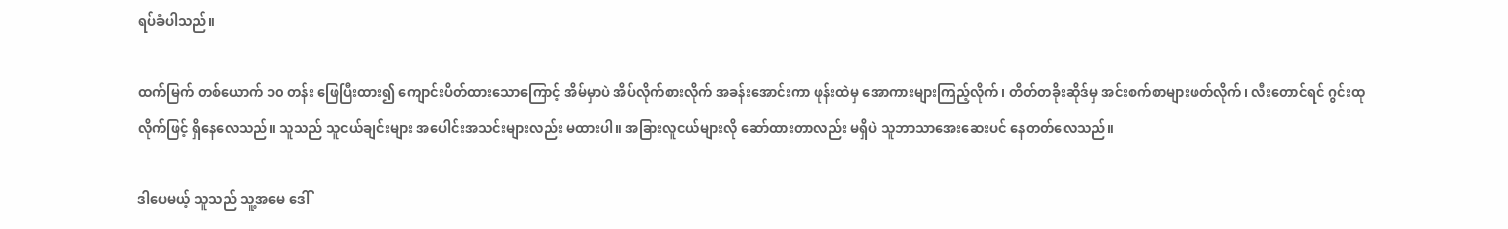ရပ်ခံပါသည်။

ထက်မြက် တစ်ယောက် ၁၀ တန်း ဖြေပြီးထား၍ ကျောင်းပိတ်ထားသောကြောင့် အိမ်မှာပဲ အိပ်လိုက်စားလိုက် အခန်းအောင်းကာ ဖုန်းထဲမှ အောကားများကြည့်လိုက်၊ တိတ်တခိုးဆိုဒ်မှ အင်းစက်စာများဖတ်လိုက်၊ လီးတောင်ရင် ဂွင်းထုလိုက်ဖြင့် ရှိနေလေသည်။ သူသည် သူငယ်ချင်းများ အပေါင်းအသင်းများလည်း မထားပါ။ အခြားလူငယ်များလို ဆော်ထားတာလည်း မရှိပဲ သူဘာသာအေးဆေးပင် နေတတ်လေသည်။

ဒါပေမယ့် သူသည် သူ့အမေ ဒေါ်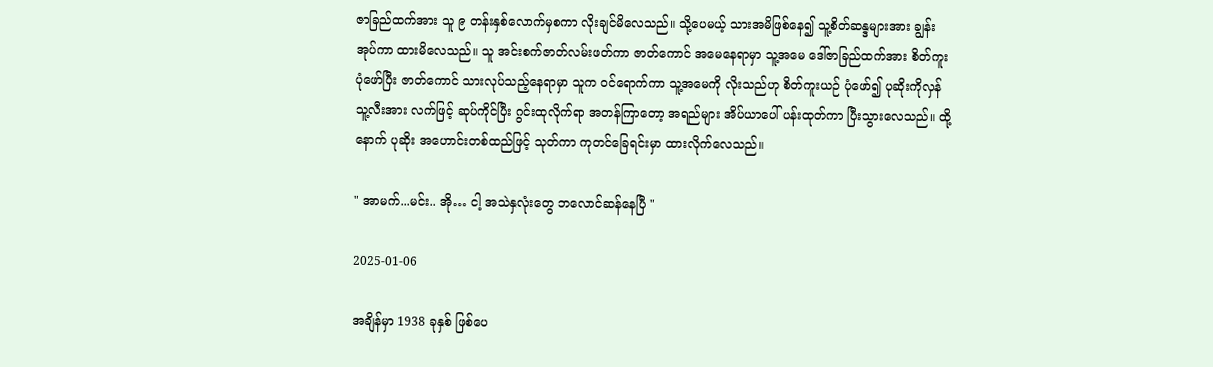ဇာခြည်ထက်အား သူ ၉ တန်းနှစ်လောက်မှစကာ လိုးချင်မိလေသည်။ သို့ပေမယ့် သားအမိဖြစ်နေ၍ သူ့စိတ်ဆန္ဒများအား ချွန်းအုပ်ကာ ထားမိလေသည်။ သူ အင်းစက်ဇာတ်လမ်းဖတ်ကာ ဇာတ်ကောင် အမေနေရာမှာ သူ့အမေ ဒေါ်ဇာခြည်ထက်အား စိတ်ကူးပုံဖော်ပြီး ဇာတ်ကောင် သားလုပ်သည့်နေရာမှာ သူက ဝင်ရောက်ကာ သူ့အမေကို လိုးသည်ဟု စိတ်ကူးယဉ် ပုံဖော်၍ ပုဆိုးကိုလှန် သူ့လီးအား လက်ဖြင့် ဆုပ်ကိုင်ပြီး ဂွင်းထုလိုက်ရာ အတန်ကြာတော့ အရည်များ အိပ်ယာပေါ် ပန်းထုတ်ကာ ပြီးသွားလေသည်။ ထို့နောက် ပုဆိုး အဟောင်းတစ်ထည်ဖြင့် သုတ်ကာ ကုတင်ခြေရင်းမှာ ထားလိုက်လေသည်။

" အာမက်...မင်း.. အို… ငါ့ အသဲနှလုံးတွေ ဘလောင်ဆန်နေပြီ "

2025-01-06

အချိန်မှာ 1938 ခုနှစ် ဖြစ်ပေ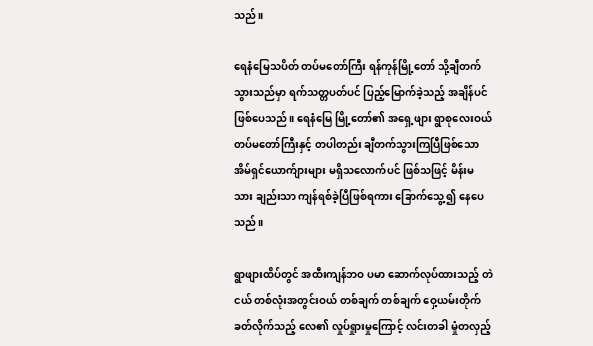သည်။

ရေနံမြေသပိတ် တပ်မတော်ကြီး ရန်ကုန်မြို့တော် သို့ချီတက်သွားသည်မှာ ရက်သတ္တပတ်ပင် ပြည့်မြောက်ခဲ့သည့် အချိန်ပင် ဖြစ်ပေသည်။ ရေနံမြေ မြို့တော်၏ အရှေ့ဖျား ရွာစုလေးဝယ် တပ်မတော်ကြီးနှင့် တပါတည်း ချီတက်သွားကြပြီဖြစ်သော အိမ်ရှင်ယောက်ျားများ မရှိသလောက်ပင် ဖြစ်သဖြင့် မိန်းမသား ချည်းသာ ကျန်ရစ်ခဲ့ပြီဖြစ်ရကား ခြောက်သွေ့၍ နေပေသည်။

ရွာဖျားထိပ်တွင် အထီးကျန်ဘဝ ပမာ ဆောက်လုပ်ထားသည့် တဲငယ် တစ်လုံးအတွင်းဝယ် တစ်ချက် တစ်ချက် ဝှေ့ယမ်းတိုက်ခတ်လိုက်သည့် လေ၏ လှုပ်ရှုားမှုကြောင့် လင်းတခါ မှုံတလှည့်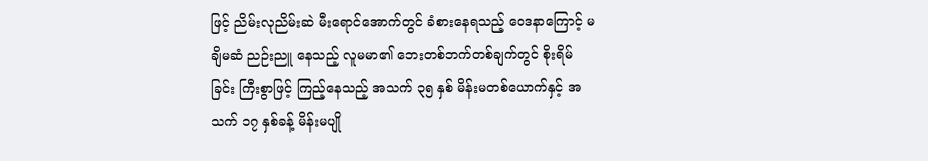ဖြင့် ညိမ်းလုညိမ်းဆဲ မီးရောင်အောက်တွင် ခံစားနေရသည့် ဝေဒနာကြောင့် မချိမဆံ ညဉ်းညူ နေသည့် လူမမာ၏ ဘေးတစ်ဘက်တစ်ချက်တွင် စိုးရိမ်ခြင်း ကြီးစွာဖြင့် ကြည့်နေသည့် အသက် ၃၅ နှစ် မိန်းမတစ်ယောက်နှင့် အသက် ၁၇ နှစ်ခန့် မိန်းမပျို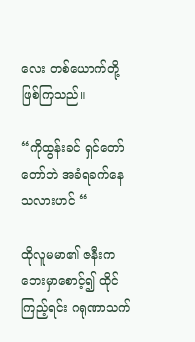လေး တစ်ယောက်တို့ ဖြစ်ကြသည်။

“ကိုထွန်းခင် ရှင်တော်တော်ဘဲ အခံရခက်နေသလားဟင် “

ထိုလူမမာ၏ ဇနီးက ဘေးမှာစောင့်၍ ထိုင်ကြည့်ရင်း ဂရုဏာသက်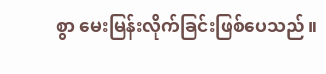စွာ မေးမြန်းလိုက်ခြင်းဖြစ်ပေသည်။